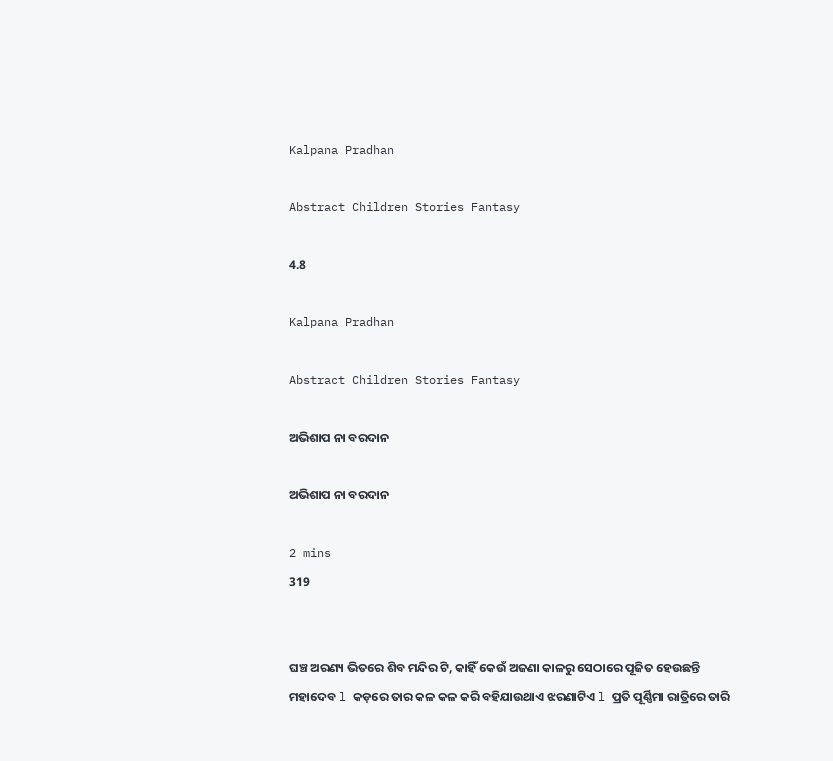Kalpana Pradhan

Abstract Children Stories Fantasy

4.8

Kalpana Pradhan

Abstract Children Stories Fantasy

ଅଭିଶାପ ନା ବରଦାନ

ଅଭିଶାପ ନା ବରଦାନ

2 mins
319


ଘଞ୍ଚ ଅରଣ୍ୟ ଭିତରେ ଶିବ ମନ୍ଦିର ଟି, କାହିଁ କେଉଁ ଅଜଣା କାଳରୁ ସେଠାରେ ପୂଜିତ ହେଉଛନ୍ତି ମହାଦେବ l କଡ଼ରେ ତାର କଳ କଳ କରି ବହିଯାଉଥାଏ ଝରଣାଟିଏ l ପ୍ରତି ପୂର୍ଣ୍ଣିମା ରାତ୍ରିରେ ତାରି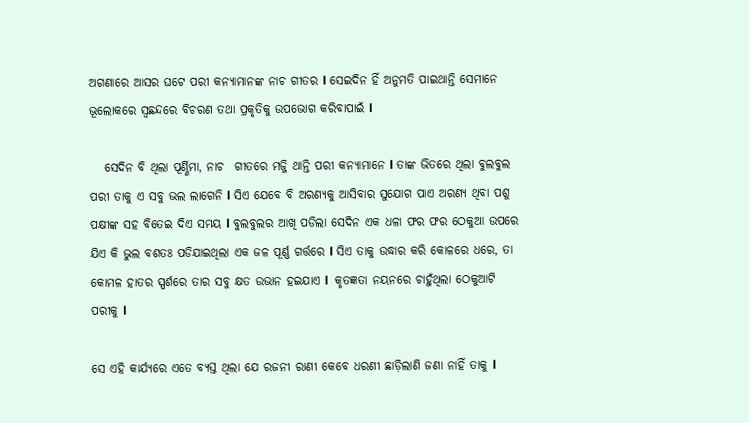ଅଗଣାରେ ଆସର ଘଟେ ପରୀ କନ୍ୟାମାନଙ୍କ ନାଚ ଗୀତର l ସେଇଦିନ ହିଁ ଅନୁମତି ପାଇଥାନ୍ତି ସେମାନେ ଭୂଲୋକରେ ସ୍ଵଛନ୍ଦରେ ବିଚରଣ ତଥା ପ୍ରକୃତିକୁ ଉପଭୋଗ କରିବାପାଇଁ l

   ସେଦିନ ବି ଥିଲା ପୂର୍ଣ୍ଣିମା, ନାଚ  ଗୀତରେ ମଜ୍ଜି ଥାନ୍ତି ପରୀ କନ୍ୟାମାନେ l ତାଙ୍କ ଭିତରେ ଥିଲା ବୁଲବୁଲ ପରୀ ତାକୁ ଏ ସବୁ ଭଲ ଲାଗେନି l ସିଏ ଯେବେ ବି ଅରଣ୍ୟକୁ ଆସିବାର ସୁଯୋଗ ପାଏ ଅରଣ୍ୟ ଥିବା ପଶୁ ପକ୍ଷୀଙ୍କ ସହ ବିତେଇ ଦିଏ ସମୟ l ବୁଲବୁଲର ଆଖି ପଡିଲା ସେଦିନ ଏକ ଧଳା ଫର ଫର ଠେକୁଆ ଉପରେ ଯିଏ କି ଭୁଲ ବଶତଃ ପଡିଯାଇଥିଲା ଏକ ଜଳ ପୂର୍ଣ୍ଣ ଗର୍ତ୍ତରେ l ସିଏ ତାକୁ ଉଦ୍ଧାର କରି କୋଳରେ ଧରେ, ତା କୋମଳ ହାତର ସ୍ପର୍ଶରେ ତାର ସବୁ କ୍ଷତ ଉଭାନ ହଇଯାଏ l  କୃତଜ୍ଞତା ନୟନରେ ଚାହୁଁଥିଲା ଠେକୁଆଟି ପରୀକୁ l

ସେ ଏହି କାର୍ଯ୍ୟରେ ଏତେ ବ୍ୟସ୍ତ ଥିଲା ଯେ ରଜନୀ ରାଣୀ କେବେ ଧରଣୀ ଛାଡ଼ିଲାଣି ଜଣା ନାହିଁ ତାକୁ l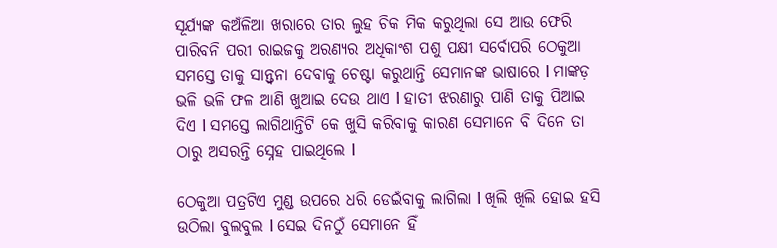ସୂର୍ଯ୍ୟଙ୍କ କଅଁଳିଆ ଖରାରେ ତାର ଲୁହ ଚିକ ମିକ କରୁଥିଲା ସେ ଆଉ ଫେରି ପାରିବନି ପରୀ ରାଇଜକୁ ଅରଣ୍ୟର ଅଧିକାଂଶ ପଶୁ ପକ୍ଷୀ ସର୍ବୋପରି ଠେକୁଆ ସମସ୍ତେ ତାକୁ ସାନ୍ତ୍ୱନା ଦେବାକୁ ଚେଷ୍ଟା କରୁଥାନ୍ତି ସେମାନଙ୍କ ଭାଷାରେ l ମାଙ୍କଡ଼ ଭଳି ଭଳି ଫଳ ଆଣି ଖୁଆଇ ଦେଉ ଥାଏ l ହାତୀ ଝରଣାରୁ ପାଣି ତାକୁ ପିଆଇ ଦିଏ l ସମସ୍ତେ ଲାଗିଥାନ୍ତିଟି କେ ଖୁସି କରିବାକୁ କାରଣ ସେମାନେ ବି ଦିନେ ତା ଠାରୁ ଅସରନ୍ତି ସ୍ନେହ ପାଇଥିଲେ l

ଠେକୁଆ ପତ୍ରଟିଏ ମୁଣ୍ଡ ଉପରେ ଧରି ଡେଇଁବାକୁ ଲାଗିଲା l ଖିଲି ଖିଲି ହୋଇ ହସି ଉଠିଲା ବୁଲବୁଲ l ସେଇ ଦିନଠୁଁ ସେମାନେ ହିଁ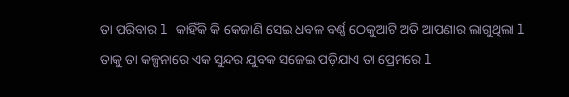ତା ପରିବାର l କାହିଁକି କି କେଜାଣି ସେଇ ଧବଳ ବର୍ଣ୍ଣ ଠେକୁଆଟି ଅତି ଆପଣାର ଲାଗୁଥିଲା l ତାକୁ ତା କଳ୍ପନାରେ ଏକ ସୁନ୍ଦର ଯୁବକ ସଜେଇ ପଡ଼ିଯାଏ ତା ପ୍ରେମରେ l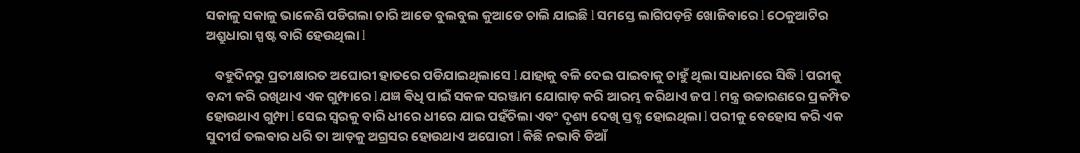ସକାଳୁ ସକାଳୁ ଭାଳେଣି ପଡିଗଲା ଚାରି ଆଡେ ବୁଲବୁଲ କୁଆଡେ ଚାଲି ଯାଇଛି l ସମସ୍ତେ ଲାଗିପଡ଼ନ୍ତି ଖୋଜିବାରେ l ଠେକୁଆଟିର ଅଶ୍ରୁଧାରା ସ୍ପଷ୍ଟ ବାରି ହେଉଥିଲା l

   ବହୁଦିନରୁ ପ୍ରତୀକ୍ଷାରତ ଅଘୋରୀ ହାତରେ ପଡିଯାଇଥିଲାସେ l ଯାହାକୁ ବଳି ଦେଇ ପାଇବାକୁ ଚାହୁଁ ଥିଲା ସାଧନାରେ ସିଦ୍ଧି l ପରୀକୁ ବନ୍ଦୀ କରି ରଖିଥାଏ ଏକ ଗୁମ୍ଫାରେ l ଯଜ୍ଞ ଵିଧି ପାଇଁ ସକଳ ସରଞ୍ଜାମ ଯୋଗାଡ଼ କରି ଆରମ୍ଭ କରିଥାଏ ଜପ l ମନ୍ତ୍ର ଉଚ୍ଚାରଣରେ ପ୍ରକମ୍ପିତ ହୋଉଥାଏ ଗୁମ୍ଫା l ସେଇ ସ୍ୱରକୁ ବାରି ଧୀରେ ଧୀରେ ଯାଇ ପହଁଚିଲା ଏବଂ ଦୃଶ୍ୟ ଦେଖି ସ୍ତବ୍ଧ ହୋଇଥିଲା l ପରୀକୁ ବେହୋସ କରି ଏକ ସୁଦୀର୍ଘ ତଲଵାର ଧରି ତା ଆଡ଼କୁ ଅଗ୍ରସର ହୋଉଥାଏ ଅଘୋରୀ l କିଛି ନଭାବି ଡିଆଁ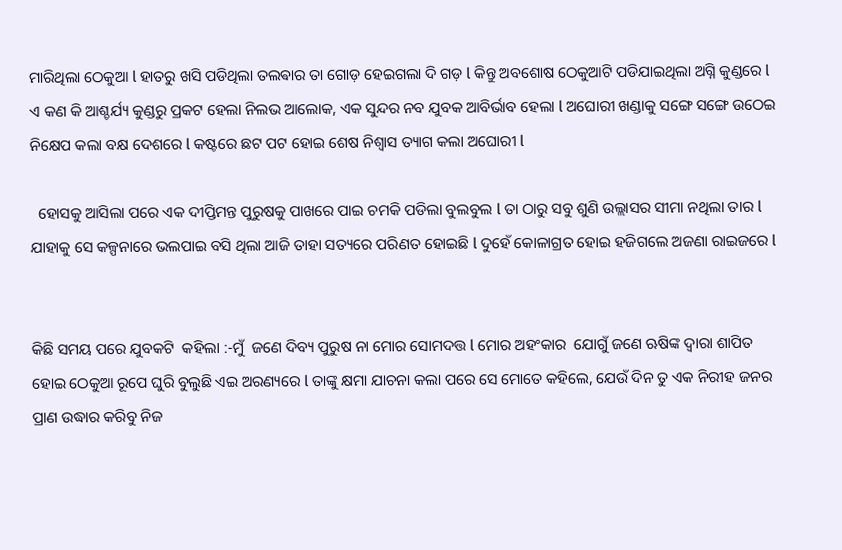ମାରିଥିଲା ଠେକୁଆ l ହାତରୁ ଖସି ପଡିଥିଲା ତଲଵାର ତା ଗୋଡ଼ ହେଇଗଲା ଦି ଗଡ଼ l କିନ୍ତୁ ଅବଶୋଷ ଠେକୁଆଟି ପଡିଯାଇଥିଲା ଅଗ୍ନି କୁଣ୍ଡରେ l ଏ କଣ କି ଆଶ୍ଚର୍ଯ୍ୟ କୁଣ୍ଡରୁ ପ୍ରକଟ ହେଲା ନିଲଭ ଆଲୋକ, ଏକ ସୁନ୍ଦର ନବ ଯୁବକ ଆବିର୍ଭାବ ହେଲା l ଅଘୋରୀ ଖଣ୍ଡାକୁ ସଙ୍ଗେ ସଙ୍ଗେ ଉଠେଇ ନିକ୍ଷେପ କଲା ବକ୍ଷ ଦେଶରେ l କଷ୍ଟରେ ଛଟ ପଟ ହୋଇ ଶେଷ ନିଶ୍ୱାସ ତ୍ୟାଗ କଲା ଅଘୋରୀ l

  ହୋସକୁ ଆସିଲା ପରେ ଏକ ଦୀପ୍ତିମନ୍ତ ପୁରୁଷକୁ ପାଖରେ ପାଇ ଚମକି ପଡିଲା ବୁଲବୁଲ l ତା ଠାରୁ ସବୁ ଶୁଣି ଉଲ୍ଲାସର ସୀମା ନଥିଲା ତାର l ଯାହାକୁ ସେ କଳ୍ପନାରେ ଭଲପାଇ ବସି ଥିଲା ଆଜି ତାହା ସତ୍ୟରେ ପରିଣତ ହୋଇଛି l ଦୁହେଁ କୋଳାଗ୍ରତ ହୋଇ ହଜିଗଲେ ଅଜଣା ରାଇଜରେ l


କିଛି ସମୟ ପରେ ଯୁବକଟି  କହିଲା :-ମୁଁ  ଜଣେ ଦିବ୍ୟ ପୁରୁଷ ନା ମୋର ସୋମଦତ୍ତ l ମୋର ଅହଂକାର  ଯୋଗୁଁ ଜଣେ ଋଷିଙ୍କ ଦ୍ୱାରା ଶାପିତ ହୋଇ ଠେକୁଆ ରୂପେ ଘୁରି ବୁଲୁଛି ଏଇ ଅରଣ୍ୟରେ l ତାଙ୍କୁ କ୍ଷମା ଯାଚନା କଲା ପରେ ସେ ମୋତେ କହିଲେ, ଯେଉଁ ଦିନ ତୁ ଏକ ନିରୀହ ଜନର ପ୍ରାଣ ଉଦ୍ଧାର କରିବୁ ନିଜ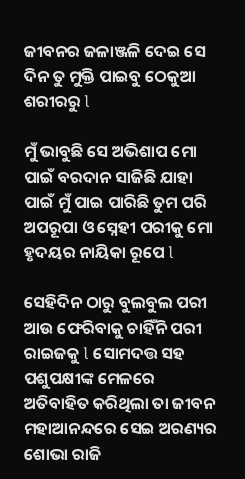ଜୀବନର ଜଳାଞ୍ଜଳି ଦେଇ ସେ ଦିନ ତୁ ମୁକ୍ତି ପାଇବୁ ଠେକୁଆ ଶରୀରରୁ l

ମୁଁ ଭାବୁଛି ସେ ଅଭିଶାପ ମୋ ପାଇଁ ବରଦାନ ସାଜିଛି ଯାହା ପାଇଁ ମୁଁ ପାଇ ପାରିଛି ତୁମ ପରି ଅପରୂପା ଓ ସ୍ନେହୀ ପରୀକୁ ମୋ ହୃଦୟର ନାୟିକା ରୂପେ l

ସେହିଦିନ ଠାରୁ ବୁଲବୁଲ ପରୀ ଆଉ ଫେରିବାକୁ ଚାହିଁନି ପରୀ ରାଇଜକୁ l ସୋମଦତ୍ତ ସହ ପଶୁପକ୍ଷୀଙ୍କ ମେଳରେ ଅତିବାହିତ କରିଥିଲା ତା ଜୀବନ ମହାଆନନ୍ଦରେ ସେଇ ଅରଣ୍ୟର ଶୋଭା ରାଜି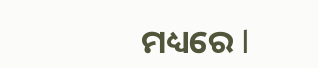ମଧ୍ୟରେ l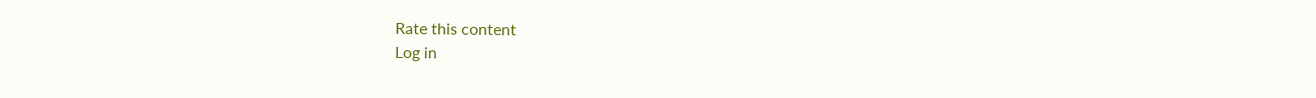Rate this content
Log in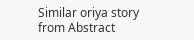Similar oriya story from Abstract